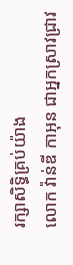រក្សាសិទ្ធិគ្រប់យ៉ាង
លោក វ៉ាន់ឌី កាអុន ជាអ្នកស្រាវជ្រាវ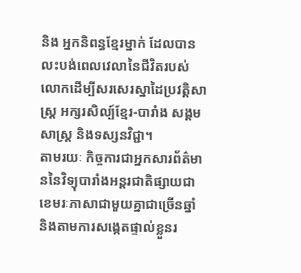និង អ្នកនិពន្ធខ្មែរម្នាក់ ដែលបានលះបង់ពេលវេលានៃជីវិតរបស់លោកដើម្បីសរសេរស្នាដៃប្រវត្តិសាស្ត្រ អក្សរសិល្ប៍ខ្មែរ-បារាំង សង្គមសាស្ត្រ និងទស្សនវិជ្ជា។
តាមរយៈ កិច្ចការជាអ្នកសារព័ត៌មាននៃវិទ្យុបារាំងអន្តរជាតិផ្សាយជាខេមរៈភាសាជាមួយគ្នាជាច្រើនឆ្នាំ និងតាមការសង្កេតផ្ទាល់ខ្លួនរ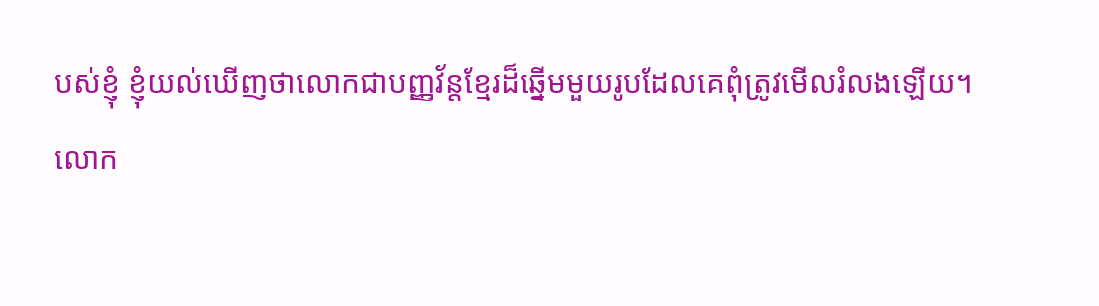បស់ខ្ញុំ ខ្ញុំយល់ឃើញថាលោកជាបញ្ញវ័ន្តខ្មែរដ៏ឆ្នើមមួយរូបដែលគេពុំត្រូវមើលរំលងឡើយ។
លោក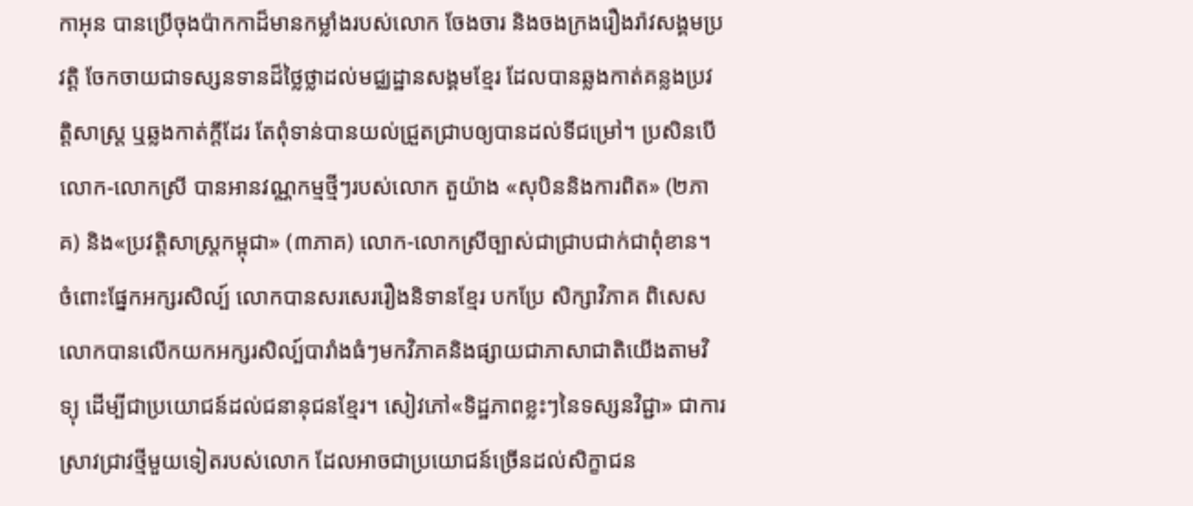កាអុន បានប្រើចុងប៉ាកកាដ៏មានកម្លាំងរបស់លោក ចែងចារ និងចងក្រងរឿងរ៉ាវសង្គមប្រវត្តិ ចែកចាយជាទស្សនទានដ៏ថ្លៃថ្លាដល់មជ្ឈដ្ឋានសង្គមខ្មែរ ដែលបានឆ្លងកាត់គន្លងប្រវត្តិសាស្ត្រ ឬឆ្លងកាត់ក្តីដែរ តែពុំទាន់បានយល់ជ្រួតជ្រាបឲ្យបានដល់ទីជម្រៅ។ ប្រសិនបើលោក-លោកស្រី បានអានវណ្ណកម្មថ្មីៗរបស់លោក តួយ៉ាង «សុបិននិងការពិត» (២ភាគ) និង«ប្រវត្តិសាស្ត្រកម្ពុជា» (៣ភាគ) លោក-លោកស្រីច្បាស់ជាជ្រាបជាក់ជាពុំខាន។
ចំពោះផ្នែកអក្សរសិល្ប៍ លោកបានសរសេររឿងនិទានខ្មែរ បកប្រែ សិក្សាវិភាគ ពិសេសលោកបានលើកយកអក្សរសិល្ប៍បារាំងធំៗមកវិភាគនិងផ្សាយជាភាសាជាតិយើងតាមវិទ្យុ ដើម្បីជាប្រយោជន៍ដល់ជនានុជនខ្មែរ។ សៀវភៅ«ទិដ្ឋភាពខ្លះៗនៃទស្សនវិជ្ជា» ជាការស្រាវជ្រាវថ្មីមួយទៀតរបស់លោក ដែលអាចជាប្រយោជន៍ច្រើនដល់សិក្ខាជន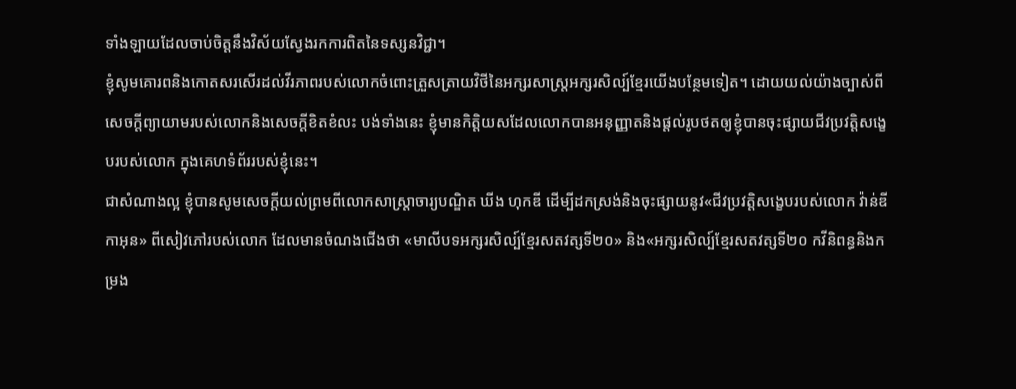ទាំងឡាយដែលចាប់ចិត្តនឹងវិស័យស្វែងរកការពិតនៃទស្សនវិជ្ជា។
ខ្ញុំសូមគោរពនិងកោតសរសើរដល់វីរភាពរបស់លោកចំពោះត្រួសត្រាយវិថីនៃអក្សរសាស្ត្រអក្សរសិល្ប៍ខ្មែរយើងបន្ថែមទៀត។ ដោយយល់យ៉ាងច្បាស់ពីសេចក្តីព្យាយាមរបស់លោកនិងសេចក្តីខិតខំលះ បង់ទាំងនេះ ខ្ញុំមានកិត្តិយសដែលលោកបានអនុញ្ញាតនិងផ្តល់រូបថតឲ្យខ្ញុំបានចុះផ្សាយជីវប្រវត្តិសង្ខេបរបស់លោក ក្នុងគេហទំព័ររបស់ខ្ញុំនេះ។
ជាសំណាងល្អ ខ្ញុំបានសូមសេចក្តីយល់ព្រមពីលោកសាស្ត្រាចារ្យបណ្ឌិត ឃីង ហុកឌី ដើម្បីដកស្រង់និងចុះផ្សាយនូវ«ជីវប្រវត្តិសង្ខេបរបស់លោក វ៉ាន់ឌី កាអុន» ពីសៀវភៅរបស់លោក ដែលមានចំណងជើងថា «មាលីបទអក្សរសិល្ប៍ខ្មែរសតវត្សទី២០» និង«អក្សរសិល្ប៍ខ្មែរសតវត្សទី២០ កវីនិពន្ធនិងកម្រង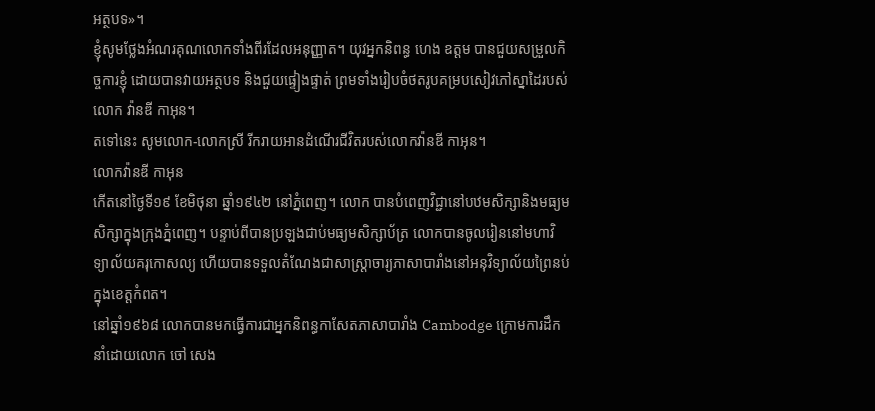អត្ថបទ»។
ខ្ញុំសូមថ្លែងអំណរគុណលោកទាំងពីរដែលអនុញ្ញាត។ យុវអ្នកនិពន្ធ ហេង ឧត្តម បានជួយសម្រួលកិច្ចការខ្ញុំ ដោយបានវាយអត្ថបទ និងជួយផ្ទៀងផ្ទាត់ ព្រមទាំងរៀបចំថតរូបគម្របសៀវភៅស្នាដៃរបស់លោក វ៉ានឌី កាអុន។
តទៅនេះ សូមលោក-លោកស្រី រីករាយអានដំណើរជីវិតរបស់លោកវ៉ានឌី កាអុន។
លោកវ៉ានឌី កាអុន
កើតនៅថ្ងៃទី១៩ ខែមិថុនា ឆ្នាំ១៩៤២ នៅភ្នំពេញ។ លោក បានបំពេញវិជ្ជានៅបឋមសិក្សានិងមធ្យមសិក្សាក្នុងក្រុងភ្នំពេញ។ បន្ទាប់ពីបានប្រឡងជាប់មធ្យមសិក្សាប័ត្រ លោកបានចូលរៀននៅមហាវិទ្យាល័យគរុកោសល្យ ហើយបានទទួលតំណែងជាសាស្ត្រាចារ្យភាសាបារាំងនៅអនុវិទ្យាល័យព្រៃនប់ក្នុងខេត្តកំពត។
នៅឆ្នាំ១៩៦៨ លោកបានមកធ្វើការជាអ្នកនិពន្ធកាសែតភាសាបារាំង Cambodge ក្រោមការដឹកនាំដោយលោក ចៅ សេង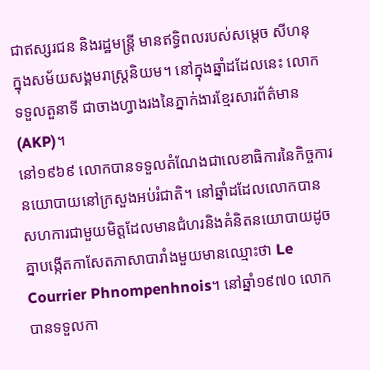ជាឥស្សរជន និងរដ្ឋមន្ត្រី មានឥទ្ធិពលរបស់សម្តេច សីហនុ ក្នុងសម័យសង្គមរាស្ត្រនិយម។ នៅក្នុងឆ្នាំដដែលនេះ លោកទទួលតួនាទី ជាចាងហ្វាងរងនៃភ្នាក់ងារខ្មែរសារព័ត៌មាន (AKP)។
នៅ១៩៦៩ លោកបានទទួលតំណែងជាលេខាធិការនៃកិច្ចការនយោបាយនៅក្រសួងអប់រំជាតិ។ នៅឆ្នាំដដែលលោកបានសហការជាមួយមិត្តដែលមានជំហរនិងគំនិតនយោបាយដូចគ្នាបង្កើតកាសែតភាសាបារាំងមួយមានឈ្មោះថា Le Courrier Phnompenhnois។ នៅឆ្នាំ១៩៧០ លោកបានទទួលកា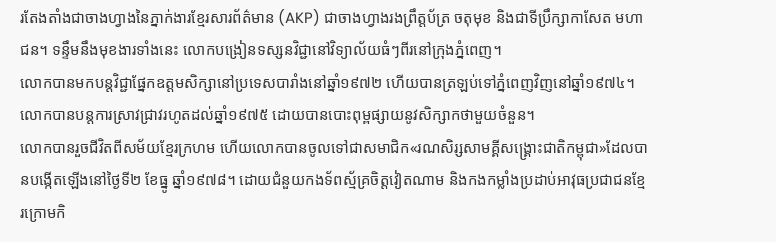រតែងតាំងជាចាងហ្វាងនៃភ្នាក់ងារខ្មែរសារព័ត៌មាន (AKP) ជាចាងហ្វាងរងព្រឹត្តប័ត្រ ចតុមុខ និងជាទីប្រឹក្សាកាសែត មហាជន។ ទន្ទឹមនឹងមុខងារទាំងនេះ លោកបង្រៀនទស្សនវិជ្ជានៅវិទ្យាល័យធំៗពីរនៅក្រុងភ្នំពេញ។
លោកបានមកបន្តវិជ្ជាផ្នែកឧត្តមសិក្សានៅប្រទេសបារាំងនៅឆ្នាំ១៩៧២ ហើយបានត្រឡប់ទៅភ្នំពេញវិញនៅឆ្នាំ១៩៧៤។ លោកបានបន្តការស្រាវជ្រាវរហូតដល់ឆ្នាំ១៩៧៥ ដោយបានបោះពុម្ពផ្សាយនូវសិក្សាកថាមួយចំនួន។
លោកបានរួចជីវិតពីសម័យខ្មែរក្រហម ហើយលោកបានចូលទៅជាសមាជិក«រណសិរ្សសាមគ្គីសង្រ្គោះជាតិកម្ពុជា»ដែលបានបង្កើតឡើងនៅថ្ងៃទី២ ខែធ្នូ ឆ្នាំ១៩៧៨។ ដោយជំនួយកងទ័ពស្ម័គ្រចិត្តវៀតណាម និងកងកម្លាំងប្រដាប់អាវុធប្រជាជនខ្មែរក្រោមកិ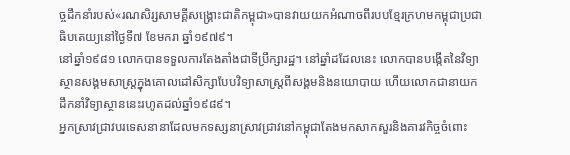ច្ចដឹកនាំរបស់«រណសិរ្សសាមគ្គីសង្រ្គោះជាតិកម្ពុជា»បានវាយយកអំណាចពីរបបខ្មែរក្រហមកម្ពុជាប្រជាធិបតេយ្យនៅថ្ងៃទី៧ ខែមករា ឆ្នាំ១៩៧៩។
នៅឆ្នាំ១៩៨១ លោកបានទទួលការតែងតាំងជាទីប្រឹក្សារដ្ឋ។ នៅឆ្នាំដដែលនេះ លោកបានបង្កើតនៃវិទ្យាស្ថានសង្គមសាស្ត្រក្នុងគោលដៅសិក្សាបែបវិទ្យាសាស្ត្រពីសង្គមនិងនយោបាយ ហើយលោកជានាយកដឹកនាំវិទ្យាស្ថាននេះរហូតដល់ឆ្នាំ១៩៨៩។
អ្នកស្រាវជ្រាវបរទេសនានាដែលមកទស្សនាស្រាវជ្រាវនៅកម្ពុជាតែងមកសាកសួរនិងគារវកិច្ចចំពោះ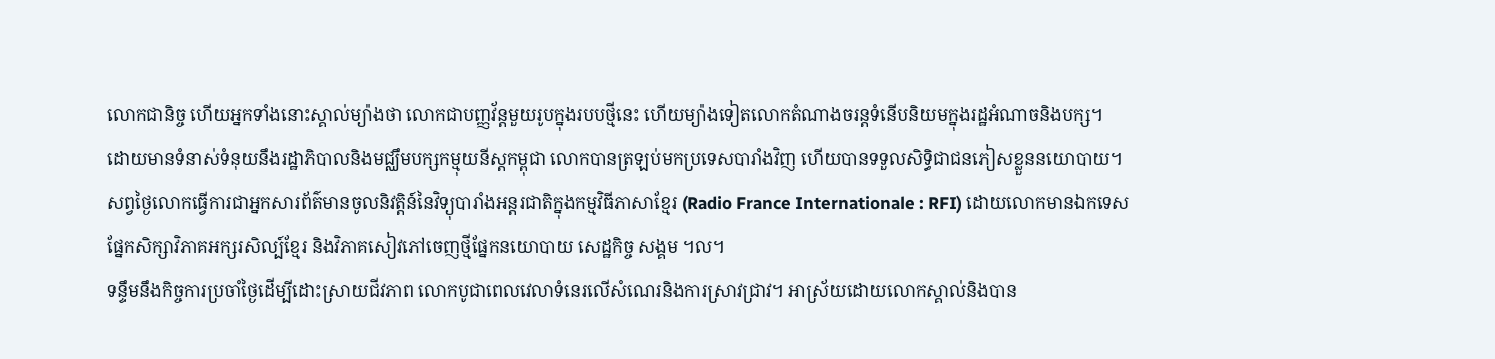លោកជានិច្ច ហើយអ្នកទាំងនោះស្គាល់ម្យ៉ាងថា លោកជាបញ្ញវ័ន្តមួយរូបក្នុងរបបថ្មីនេះ ហើយម្យ៉ាងទៀតលោកតំណាងចរន្តទំនើបនិយមក្នុងរដ្ឋអំណាចនិងបក្ស។
ដោយមានទំនាស់ទំនុយនឹងរដ្ឋាភិបាលនិងមជ្ឈឹមបក្សកម្មុយនីស្តកម្ពុជា លោកបានត្រឡប់មកប្រទេសបារាំងវិញ ហើយបានទទួលសិទ្ធិជាជនភៀសខ្លួននយោបាយ។ សព្វថ្ងៃលោកធ្វើការជាអ្នកសារព័ត៌មានចូលនិវត្តិន៍នៃវិទ្យុបារាំងអន្តរជាតិក្នុងកម្មវិធីភាសាខ្មែរ (Radio France Internationale : RFI) ដោយលោកមានឯកទេសផ្នែកសិក្សាវិភាគអក្សរសិល្ប៍ខ្មែរ និងវិភាគសៀវភៅចេញថ្មីផ្នែកនយោបាយ សេដ្ឋកិច្ច សង្គម ។ល។
ទន្ទឹមនឹងកិច្ចការប្រចាំថ្ងៃដើម្បីដោះស្រាយជីវភាព លោកបូជាពេលវេលាទំនេរលើសំណេរនិងការស្រាវជ្រាវ។ អាស្រ័យដោយលោកស្គាល់និងបាន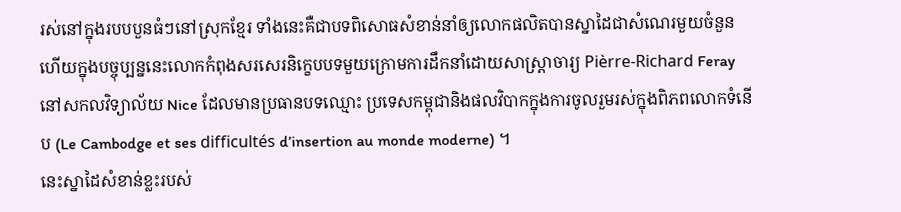រស់នៅក្នុងរបបបួនធំៗនៅស្រុកខ្មែរ ទាំងនេះគឺជាបទពិសោធសំខាន់នាំឲ្យលោកផលិតបានស្នាដៃជាសំណេរមួយចំនួនហើយក្នុងបច្ចុប្បន្ននេះលោកកំពុងសរសេរនិក្ខេបបទមួយក្រោមការដឹកនាំដោយសាស្ត្រាចារ្យ Pièrre-Richard Feray នៅសកលវិទ្យាល័យ Nice ដែលមានប្រធានបទឈ្មោះ ប្រទេសកម្ពុជានិងផលវិបាកក្នុងការចូលរួមរស់ក្នុងពិភពលោកទំនើប (Le Cambodge et ses difficultés d’insertion au monde moderne) ។
នេះស្នាដៃសំខាន់ខ្លះរបស់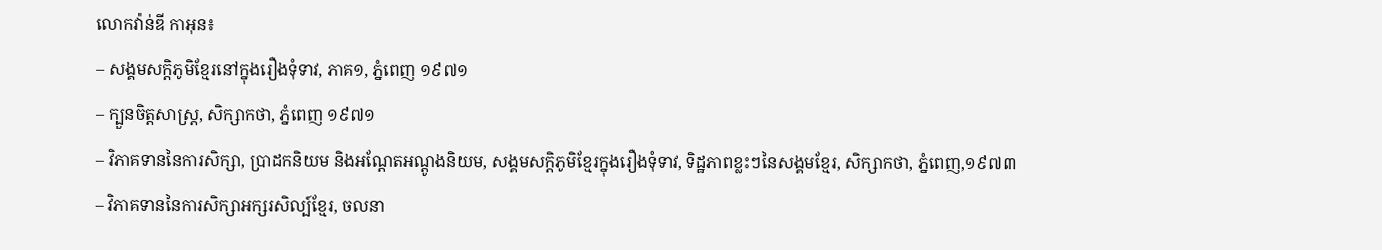លោកវ៉ាន់ឌី កាអុន៖
– សង្គមសក្តិភូមិខ្មែរនៅក្នុងរឿងទុំទាវ, ភាគ១, ភ្នំពេញ ១៩៧១
– ក្បួនចិត្តសាស្ត្រ, សិក្សាកថា, ភ្នំពេញ ១៩៧១
– វិភាគទាននៃការសិក្សា, ប្រាដកនិយម និងអណ្តែតអណ្តូងនិយម, សង្គមសក្តិភូមិខ្មែរក្នុងរឿងទុំទាវ, ទិដ្ឋភាពខ្លះៗនៃសង្គមខ្មែរ, សិក្សាកថា, ភ្នំពេញ,១៩៧៣
– វិភាគទាននៃការសិក្សាអក្សរសិល្ប៍ខ្មែរ, ចលនា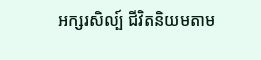អក្សរសិល្ប៍ ជីវិតនិយមតាម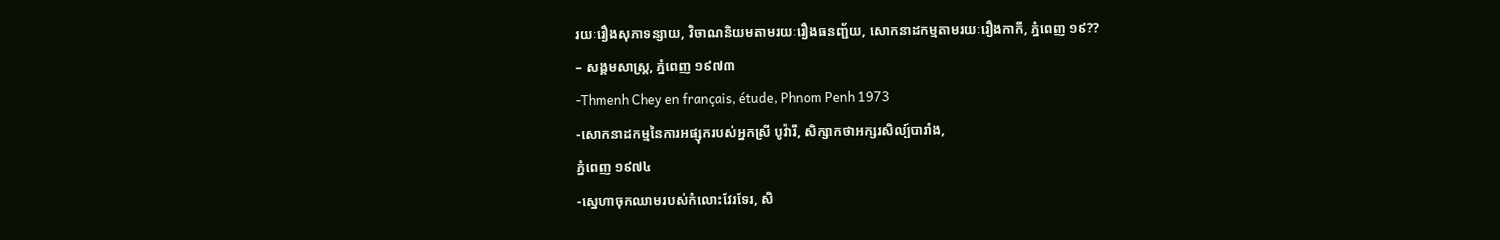រយៈរឿងសុភាទន្សាយ, វិចាណនិយមតាមរយៈរឿងធនញ្ជ័យ, សោកនាដកម្មតាមរយៈរឿងកាកី, ភ្នំពេញ ១៩??
– សង្គមសាស្ត្រ, ភ្នំពេញ ១៩៧៣
-Thmenh Chey en français, étude, Phnom Penh 1973
-សោកនាដកម្មនៃការអផ្សុករបស់អ្នកស្រី បូវ៉ារី, សិក្សាកថាអក្សរសិល្ប៍បារាំង,
ភ្នំពេញ ១៩៧៤
-ស្នេហាចុកឈាមរបស់កំលោះវែរទែរ, សិ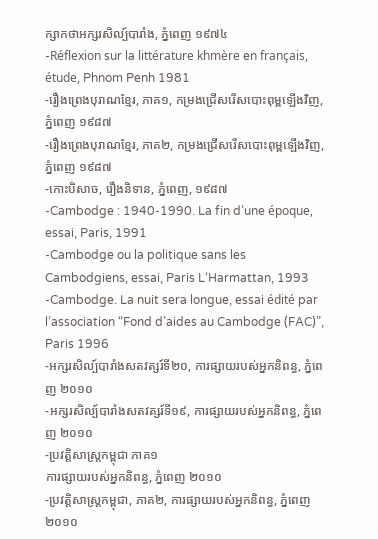ក្សាកថាអក្សរសិល្ប៍បារាំង, ភ្នំពេញ ១៩៧៤
-Réflexion sur la littérature khmère en français, étude, Phnom Penh 1981
-រឿងព្រេងបុរាណខ្មែរ, ភាគ១, កម្រងជ្រើសរើសបោះពុម្ពឡើងវិញ, ភ្នំពេញ ១៩៨៧
-រឿងព្រេងបុរាណខ្មែរ, ភាគ២, កម្រងជ្រើសរើសបោះពុម្ពឡើងវិញ, ភ្នំពេញ ១៩៨៧
-កោះបិសាច, រឿងនិទាន, ភ្នំពេញ, ១៩៨៧
-Cambodge : 1940-1990. La fin d’une époque, essai, Paris, 1991
-Cambodge ou la politique sans les Cambodgiens, essai, Paris L‘Harmattan, 1993
-Cambodge. La nuit sera longue, essai édité par l’association “Fond d’aides au Cambodge (FAC)”, Paris 1996
-អក្សរសិល្ប៍បារាំងសតវត្សរ៍ទី២០, ការផ្សាយរបស់អ្នកនិពន្ធ, ភ្នំពេញ ២០១០
-អក្សរសិល្ប៍បារាំងសតវត្សរ៍ទី១៩, ការផ្សាយរបស់អ្នកនិពន្ធ, ភ្នំពេញ ២០១០
-ប្រវត្តិសាស្ត្រកម្ពុជា ភាគ១
ការផ្សាយរបស់អ្នកនិពន្ធ, ភ្នំពេញ ២០១០
-ប្រវត្តិសាស្ត្រកម្ពុជា, ភាគ២, ការផ្សាយរបស់អ្នកនិពន្ធ, ភ្នំពេញ ២០១០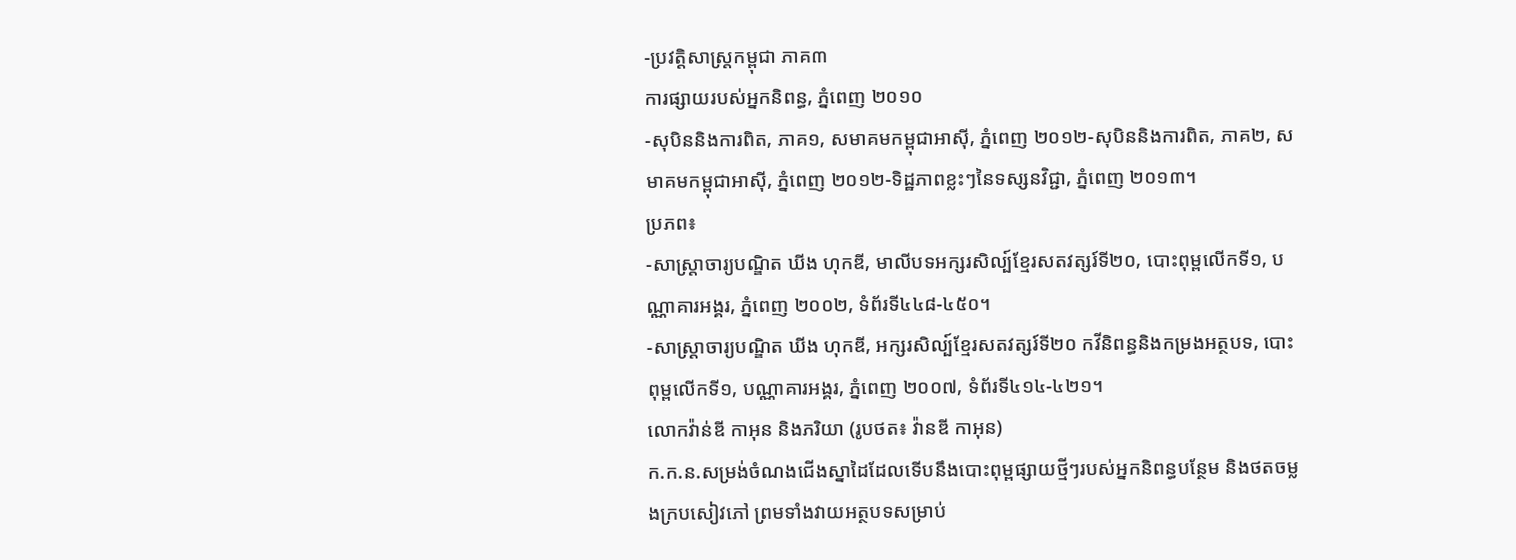-ប្រវត្តិសាស្ត្រកម្ពុជា ភាគ៣
ការផ្សាយរបស់អ្នកនិពន្ធ, ភ្នំពេញ ២០១០
-សុបិននិងការពិត, ភាគ១, សមាគមកម្ពុជាអាស៊ី, ភ្នំពេញ ២០១២-សុបិននិងការពិត, ភាគ២, សមាគមកម្ពុជាអាស៊ី, ភ្នំពេញ ២០១២-ទិដ្ឋភាពខ្លះៗនៃទស្សនវិជ្ជា, ភ្នំពេញ ២០១៣។
ប្រភព៖
-សាស្ត្រាចារ្យបណ្ឌិត ឃីង ហុកឌី, មាលីបទអក្សរសិល្ប៍ខ្មែរសតវត្សរ៍ទី២០, បោះពុម្ពលើកទី១, បណ្ណាគារអង្គរ, ភ្នំពេញ ២០០២, ទំព័រទី៤៤៨-៤៥០។
-សាស្ត្រាចារ្យបណ្ឌិត ឃីង ហុកឌី, អក្សរសិល្ប៍ខ្មែរសតវត្សរ៍ទី២០ កវីនិពន្ធនិងកម្រងអត្ថបទ, បោះពុម្ពលើកទី១, បណ្ណាគារអង្គរ, ភ្នំពេញ ២០០៧, ទំព័រទី៤១៤-៤២១។
លោកវ៉ាន់ឌី កាអុន និងភរិយា (រូបថត៖ វ៉ានឌី កាអុន)
ក.ក.ន.សម្រង់ចំណងជើងស្នាដៃដែលទើបនឹងបោះពុម្ពផ្សាយថ្មីៗរបស់អ្នកនិពន្ធបន្ថែម និងថតចម្លងក្របសៀវភៅ ព្រមទាំងវាយអត្ថបទសម្រាប់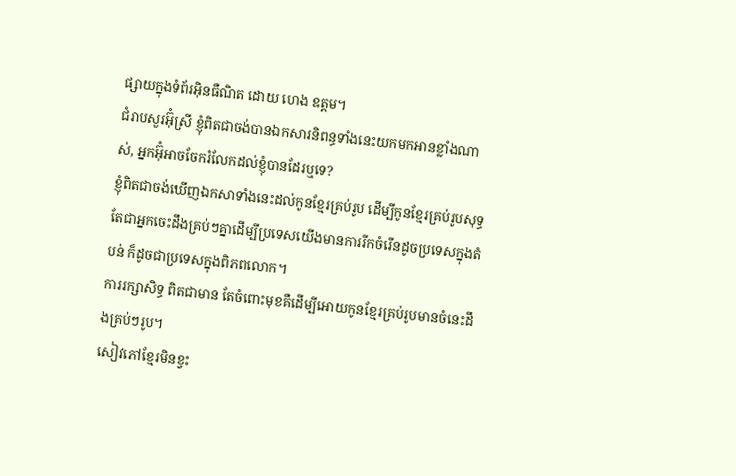ផ្សាយក្នុងទំព័រអ៊ិនធឺណិត ដោយ ហេង ឧត្តម។
ជំរាបសួរអ៊ុំស្រី ខ្ញុំពិតជាចង់បានឯកសារនិពន្ធទាំងនេះយកមកអានខ្លាំងណាស់, អ្នកអ៊ុំអាចចែករំលែកដល់ខ្ញុំបានដែរឬទេ?
ខ្ញុំពិតជាចង់ឃើញឯកសាទាំងនេះដល់កូនខ្មែរគ្រប់រូប ដើម្បីកូនខ្មែរគ្រប់រូបសុទ្ធតែជាអ្នកចេះដឹងគ្រប់ៗគ្នាដើម្បីប្រទេសយើងមានការរីកចំរើនដូចប្រទេសក្នុងតំបន់ ក៏ដូចជាប្រទេសក្នុងពិភពលោក។
ការរក្សាសិទ្ធ ពិតជាមាន តែចំពោះមុខគឺដើម្បីអោយកូនខ្មែរគ្រប់រូបមានចំនេះដឹងគ្រប់ៗរូប។
សៀវភៅខ្មែរមិនខ្វះ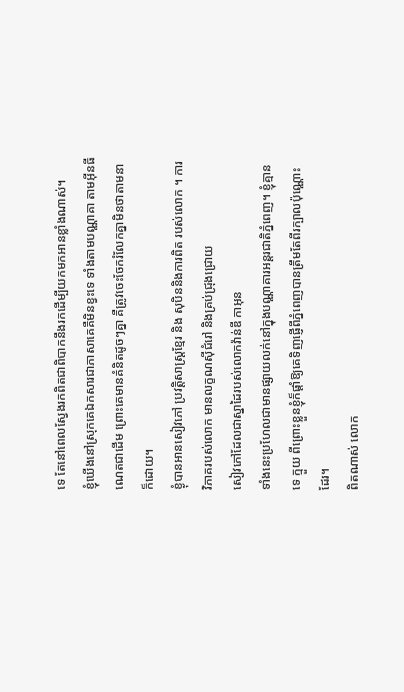ទេ តែនៅពេលស្វែងរកពិតជាពិបាកនឹងរកដើម្បីយកមកអានខ្លាំងណាស់។
ខ្ញុំឃើងនៅស្រុកគេឯកសារជាភាសាគេគឺមិនខ្វះទេ ទាំងតាមបណ្ណាគា តាមអ៊ីនធីណេតជាដើម ព្រោះគេមានគំនិតដូចៗគ្នា គឺត្រូវចេះចែករំលែកគ្នាមិនថាតាមនាក៏ដោយ។
ខ្ងុំបានអានសៀវភៅ ប្រវត្តិសាស្ដ្រខ្មែរ និង សុបិននិងការពិត របស់លោក ។ ការវិភាគរបស់លោក មានលក្ខណសុីជំរៅ និងគ្រប់ជ្រុងជ្រោយ
សៀវភៅដែលជាស្នាដៃរបស់លោកវ៉ាន់ឌី កាអុន
ទាំងនេះប្រហែលជាមានផ្សាយលក់នៅក្នុងបណ្ណាគារអន្តរជាតិភ្នំពេញ។ ខ្ញុំគ្មានទេ ក្មួយ ពីព្រោះខ្លួនខ្ញុំក៏ផ្តាំឱ្យគេទិញផ្ញើពីភ្នំពេញបានត្រឹមតែពីរក្បាលប៉ុណ្ណោះដែរ។
ពិតណាស់ លោក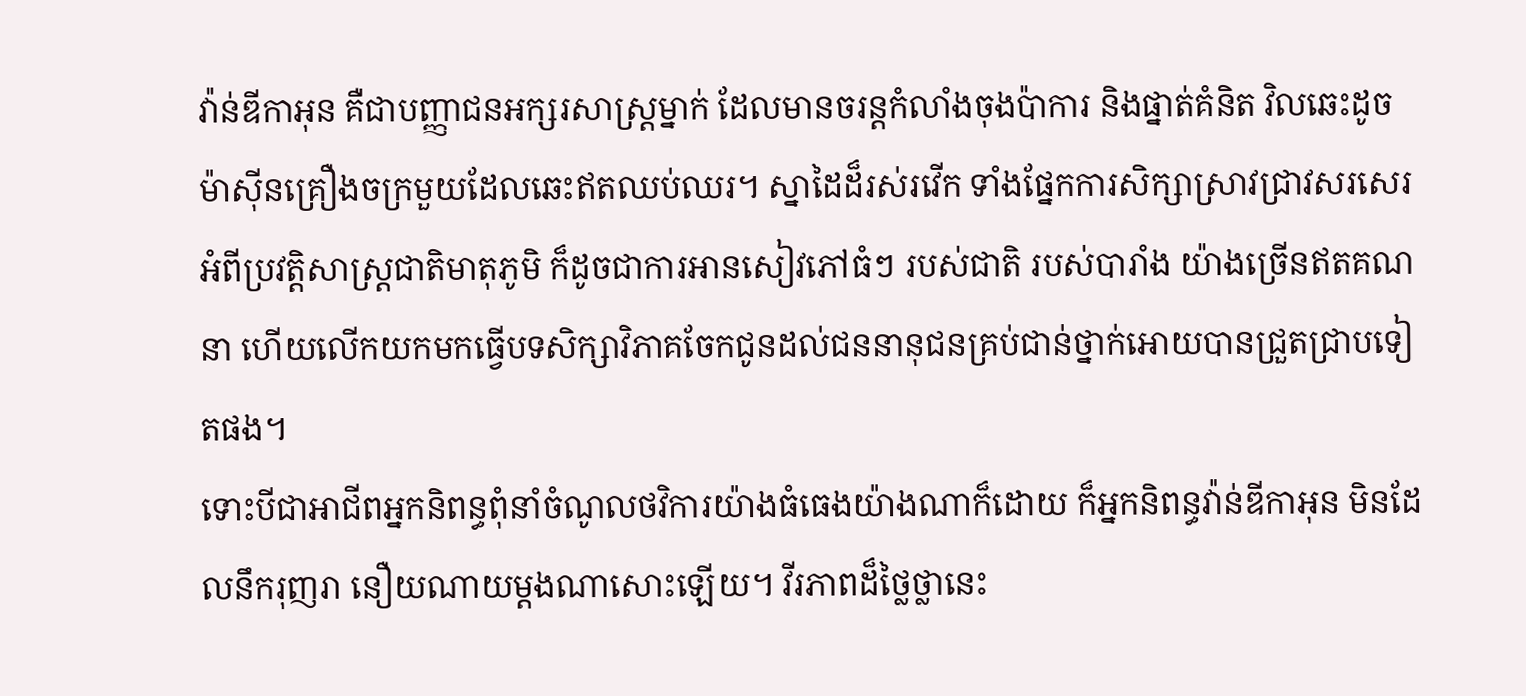វ៉ាន់ឌីកាអុន គឺជាបញ្ញាជនអក្សរសាស្ដ្រម្នាក់ ដែលមានចរន្ដកំលាំងចុងប៉ាការ និងផ្នាត់គំនិត វិលឆេះដូចម៉ាស៊ីនគ្រឿងចក្រមួយដែលឆេះឥតឈប់ឈរ។ ស្នាដៃដ៏រស់រវើក ទាំងផ្នែកការសិក្សាស្រាវជ្រាវសរសេរអំពីប្រវត្ដិសាស្ដ្រជាតិមាតុភូមិ ក៏ដូចជាការអានសៀវភៅធំៗ របស់ជាតិ របស់បារាំង យ៉ាងច្រើនឥតគណនា ហើយលើកយកមកធ្វើបទសិក្សាវិភាគចែកជូនដល់ជននានុជនគ្រប់ជាន់ថ្នាក់អោយបានជ្រួតជ្រាបទៀតផង។
ទោះបីជាអាជីពអ្នកនិពន្ធពុំនាំចំណូលថវិការយ៉ាងធំធេងយ៉ាងណាក៏ដោយ ក៏អ្នកនិពន្ធវ៉ាន់ឌីកាអុន មិនដែលនឹករុញរា នឿយណាយម្ដងណាសោះឡើយ។ វីរភាពដ៏ថ្លៃថ្លានេះ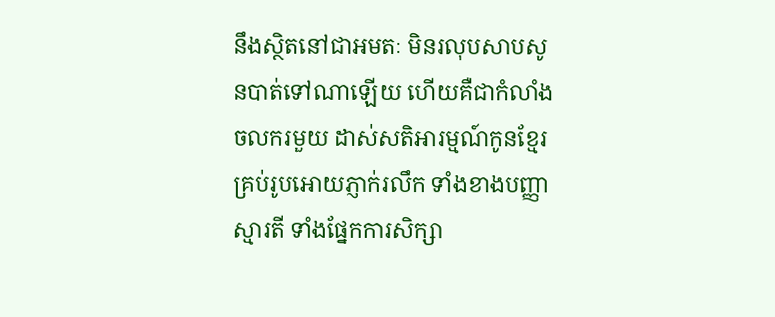នឹងស្ថិតនៅជាអមតៈ មិនរលុបសាបសូនបាត់ទៅណាឡើយ ហើយគឺជាកំលាំងចលករមួយ ដាស់សតិអារម្មណ៍កូនខ្មែរគ្រប់រូបអោយភ្ញាក់រលឹក ទាំងខាងបញ្ញាស្មារតី ទាំងផ្នែកការសិក្សា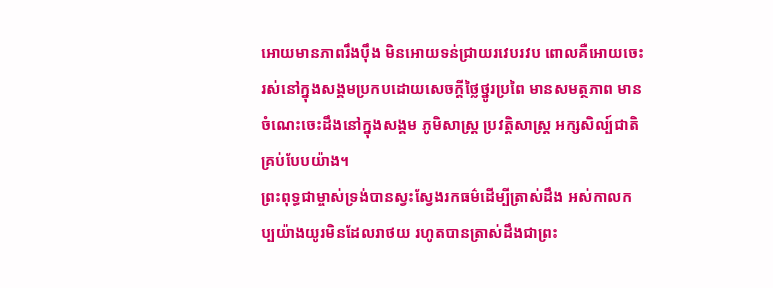អោយមានភាពរឹងប៉ឹង មិនអោយទន់ជ្រាយរវេបរវប ពោលគឺអោយចេះរស់នៅក្នុងសង្គមប្រកបដោយសេចក្ដីថ្លៃថ្នូរប្រពៃ មានសមត្ថភាព មានចំណេះចេះដឹងនៅក្នុងសង្គម ភូមិសាស្ដ្រ ប្រវត្ដិសាស្ដ្រ អក្សសិល្ប៍ជាតិគ្រប់បែបយ៉ាង។
ព្រះពុទ្ធជាម្ចាស់ទ្រង់បានស្វះស្វែងរកធម៌ដើម្បីត្រាស់ដឹង អស់កាលកប្បយ៉ាងយូរមិនដែលរាថយ រហូតបានត្រាស់ដឹងជាព្រះ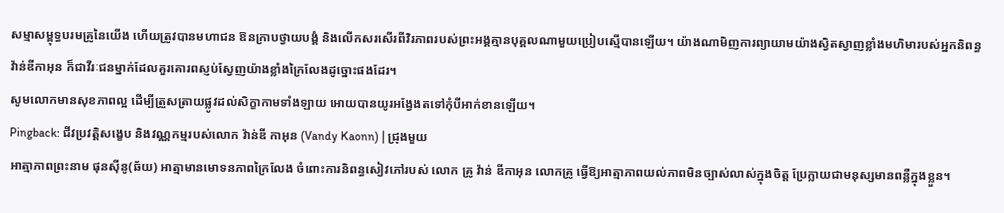សម្មាសម្ពុទ្ធបរមគ្រូនៃយើង ហើយត្រូវបានមហាជន ឱនក្រាបថ្វាយបង្គំ និងលើកសរសើរពីវិរភាពរបស់ព្រះអង្គគ្មានបុគ្គលណាមួយប្រៀបស្មើបានឡើយ។ យ៉ាងណាមិញការព្យាយាមយ៉ាងស្វិតស្វាញខ្លាំងមហិមារបស់អ្នកនិពន្ធវ៉ាន់ឌីកាអុន ក៏ជាវីរៈជនម្នាក់ដែលគួរគោរពស្ញប់ស្វែញយ៉ាងខ្លាំងក្រៃលែងដូច្នោះផងដែរ។
សូមលោកមានសុខភាពល្អ ដើម្បីត្រួសត្រាយផ្លូវដល់សិក្ខាកាមទាំងឡាយ អោយបានយូរអង្វែងតទៅកុំបីអាក់ខានឡើយ។
Pingback: ជីវប្រវត្តិសង្ខេប និងវណ្ណកម្មរបស់លោក វ៉ាន់ឌី កាអុន (Vandy Kaonn) | ជ្រុងមួយ
អាត្មាភាពព្រះនាម ផុនស៊ីនូ(ឆ័យ) អាត្មាមានមោទនភាពក្រៃលែង ចំពោះការនិពន្ធសៀវភៅរបស់ លោក គ្រូ វ៉ាន់ ឌីកាអុន លោកគ្រូ ធ្វើឱ្យអាត្មាភាពយល់ភាពមិនច្បាស់លាស់ក្នុងចិត្ត ប្រែក្លាយជាមនុស្សមានពន្លឺក្នុងខ្លួន។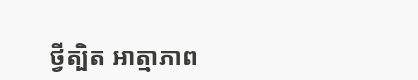ថ្វីត្បិត អាត្មាភាព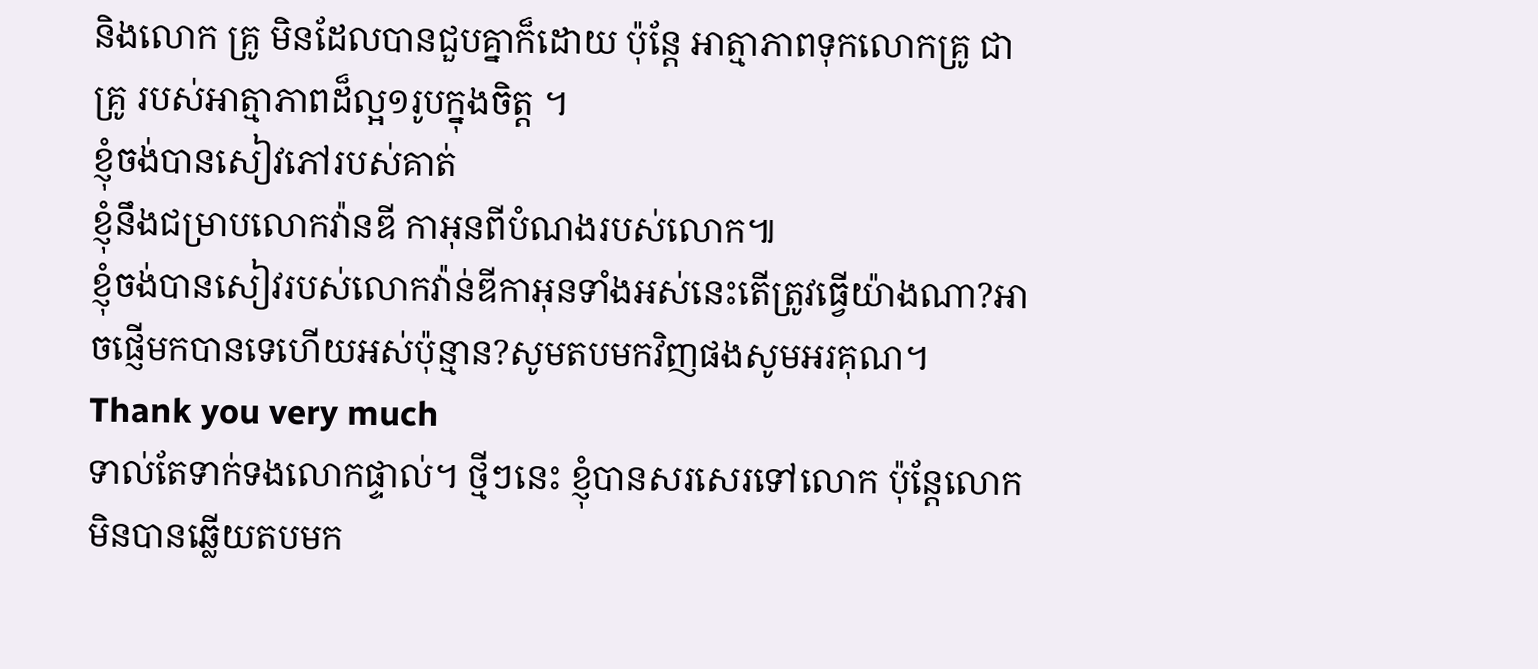និងលោក គ្រូ មិនដែលបានជួបគ្នាក៏ដោយ ប៉ុន្តែ អាត្មាភាពទុកលោកគ្រូ ជាគ្រូ របស់អាត្មាភាពដ៏ល្អ១រូបក្នុងចិត្ត ។
ខ្ញុំចង់បានសៀវភៅរបស់គាត់
ខ្ញុំនឹងជម្រាបលោកវ៉ានឌី កាអុនពីបំណងរបស់លោក៕
ខ្ញុំចង់បានសៀវរបស់លោកវ៉ាន់ឌីកាអុនទាំងអស់នេះតើត្រូវធ្វើយ៉ាងណា?អាចផ្ញើមកបានទេហើយអស់ប៉ុន្មាន?សូមតបមកវិញផងសូមអរគុណ។
Thank you very much
ទាល់តែទាក់ទងលោកផ្ទាល់។ ថ្មីៗនេះ ខ្ញុំបានសរសេរទៅលោក ប៉ុន្តែលោកមិនបានឆ្លើយតបមក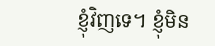ខ្ញុំវិញទេ។ ខ្ញុំមិន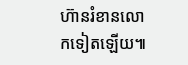ហ៊ានរំខានលោកទៀតឡើយ៕